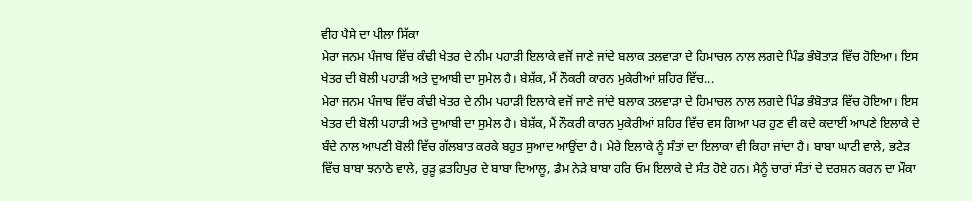ਵੀਹ ਪੈਸੇ ਦਾ ਪੀਲਾ ਸਿੱਕਾ
ਮੇਰਾ ਜਨਮ ਪੰਜਾਬ ਵਿੱਚ ਕੰਢੀ ਖੇਤਰ ਦੇ ਨੀਮ ਪਹਾੜੀ ਇਲਾਕੇ ਵਜੋਂ ਜਾਣੇ ਜਾਂਦੇ ਬਲਾਕ ਤਲਵਾੜਾ ਦੇ ਹਿਮਾਚਲ ਨਾਲ ਲਗਦੇ ਪਿੰਡ ਭੰਬੋਤਾੜ ਵਿੱਚ ਹੋਇਆ। ਇਸ ਖੇਤਰ ਦੀ ਬੋਲੀ ਪਹਾੜੀ ਅਤੇ ਦੁਆਬੀ ਦਾ ਸੁਮੇਲ ਹੈ। ਬੇਸ਼ੱਕ, ਮੈਂ ਨੌਕਰੀ ਕਾਰਨ ਮੁਕੇਰੀਆਂ ਸ਼ਹਿਰ ਵਿੱਚ...
ਮੇਰਾ ਜਨਮ ਪੰਜਾਬ ਵਿੱਚ ਕੰਢੀ ਖੇਤਰ ਦੇ ਨੀਮ ਪਹਾੜੀ ਇਲਾਕੇ ਵਜੋਂ ਜਾਣੇ ਜਾਂਦੇ ਬਲਾਕ ਤਲਵਾੜਾ ਦੇ ਹਿਮਾਚਲ ਨਾਲ ਲਗਦੇ ਪਿੰਡ ਭੰਬੋਤਾੜ ਵਿੱਚ ਹੋਇਆ। ਇਸ ਖੇਤਰ ਦੀ ਬੋਲੀ ਪਹਾੜੀ ਅਤੇ ਦੁਆਬੀ ਦਾ ਸੁਮੇਲ ਹੈ। ਬੇਸ਼ੱਕ, ਮੈਂ ਨੌਕਰੀ ਕਾਰਨ ਮੁਕੇਰੀਆਂ ਸ਼ਹਿਰ ਵਿੱਚ ਵਸ ਗਿਆ ਪਰ ਹੁਣ ਵੀ ਕਦੇ ਕਦਾਈਂ ਆਪਣੇ ਇਲਾਕੇ ਦੇ ਬੰਦੇ ਨਾਲ ਆਪਣੀ ਬੋਲੀ ਵਿੱਚ ਗੱਲਬਾਤ ਕਰਕੇ ਬਹੁਤ ਸੁਆਦ ਆਉਂਦਾ ਹੈ। ਮੇਰੇ ਇਲਾਕੇ ਨੂੰ ਸੰਤਾਂ ਦਾ ਇਲਾਕਾ ਵੀ ਕਿਹਾ ਜਾਂਦਾ ਹੈ। ਬਾਬਾ ਘਾਟੀ ਵਾਲੇ, ਭਟੇੜ ਵਿੱਚ ਬਾਬਾ ਝਨਾਠੇ ਵਾਲੇ, ਰੁੜੂ ਫ਼ਤਹਿਪੁਰ ਦੇ ਬਾਬਾ ਦਿਆਲੂ, ਡੈਮ ਨੇੜੇ ਬਾਬਾ ਹਰਿ ਓਮ ਇਲਾਕੇ ਦੇ ਸੰਤ ਹੋਏ ਹਨ। ਮੈਨੂੰ ਚਾਰਾਂ ਸੰਤਾਂ ਦੇ ਦਰਸ਼ਨ ਕਰਨ ਦਾ ਮੌਕਾ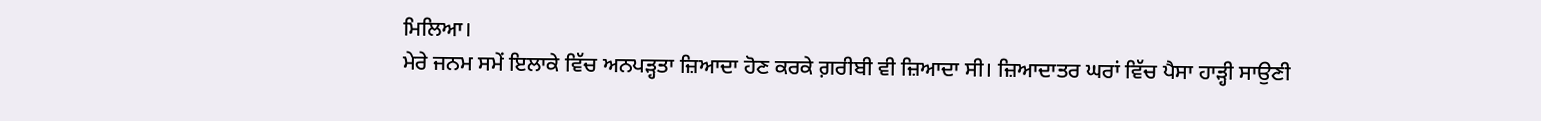ਮਿਲਿਆ।
ਮੇਰੇ ਜਨਮ ਸਮੇਂ ਇਲਾਕੇ ਵਿੱਚ ਅਨਪੜ੍ਹਤਾ ਜ਼ਿਆਦਾ ਹੋਣ ਕਰਕੇ ਗ਼ਰੀਬੀ ਵੀ ਜ਼ਿਆਦਾ ਸੀ। ਜ਼ਿਆਦਾਤਰ ਘਰਾਂ ਵਿੱਚ ਪੈਸਾ ਹਾੜ੍ਹੀ ਸਾਉਣੀ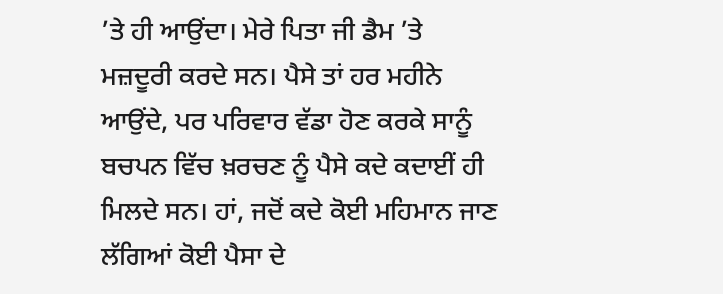’ਤੇ ਹੀ ਆਉਂਦਾ। ਮੇਰੇ ਪਿਤਾ ਜੀ ਡੈਮ ’ਤੇ ਮਜ਼ਦੂਰੀ ਕਰਦੇ ਸਨ। ਪੈਸੇ ਤਾਂ ਹਰ ਮਹੀਨੇ ਆਉਂਦੇ, ਪਰ ਪਰਿਵਾਰ ਵੱਡਾ ਹੋਣ ਕਰਕੇ ਸਾਨੂੰ ਬਚਪਨ ਵਿੱਚ ਖ਼ਰਚਣ ਨੂੰ ਪੈਸੇ ਕਦੇ ਕਦਾਈਂ ਹੀ ਮਿਲਦੇ ਸਨ। ਹਾਂ, ਜਦੋਂ ਕਦੇ ਕੋਈ ਮਹਿਮਾਨ ਜਾਣ ਲੱਗਿਆਂ ਕੋਈ ਪੈਸਾ ਦੇ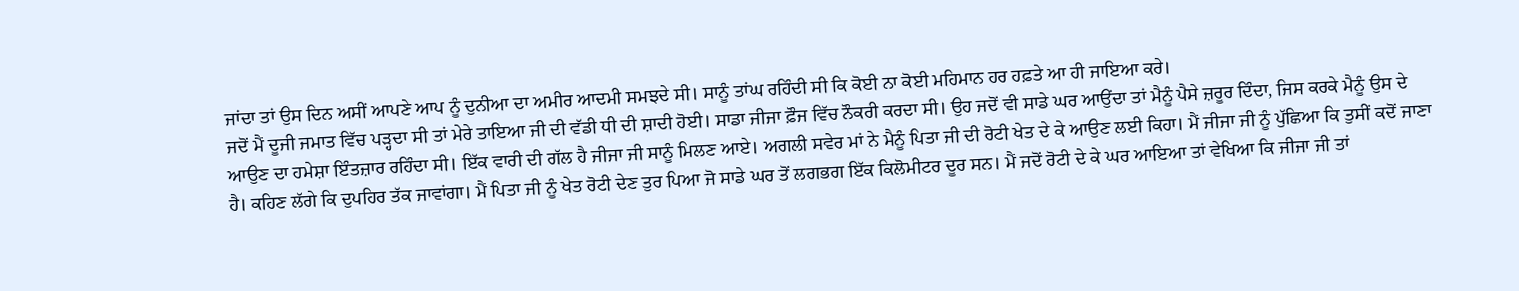ਜਾਂਦਾ ਤਾਂ ਉਸ ਦਿਨ ਅਸੀਂ ਆਪਣੇ ਆਪ ਨੂੰ ਦੁਨੀਆ ਦਾ ਅਮੀਰ ਆਦਮੀ ਸਮਝਦੇ ਸੀ। ਸਾਨੂੰ ਤਾਂਘ ਰਹਿੰਦੀ ਸੀ ਕਿ ਕੋਈ ਨਾ ਕੋਈ ਮਹਿਮਾਨ ਹਰ ਹਫ਼ਤੇ ਆ ਹੀ ਜਾਇਆ ਕਰੇ।
ਜਦੋਂ ਮੈਂ ਦੂਜੀ ਜਮਾਤ ਵਿੱਚ ਪੜ੍ਹਦਾ ਸੀ ਤਾਂ ਮੇਰੇ ਤਾਇਆ ਜੀ ਦੀ ਵੱਡੀ ਧੀ ਦੀ ਸ਼ਾਦੀ ਹੋਈ। ਸਾਡਾ ਜੀਜਾ ਫ਼ੌਜ ਵਿੱਚ ਨੌਕਰੀ ਕਰਦਾ ਸੀ। ਉਹ ਜਦੋਂ ਵੀ ਸਾਡੇ ਘਰ ਆਉਂਦਾ ਤਾਂ ਮੈਨੂੰ ਪੈਸੇ ਜ਼ਰੂਰ ਦਿੰਦਾ, ਜਿਸ ਕਰਕੇ ਮੈਨੂੰ ਉਸ ਦੇ ਆਉਣ ਦਾ ਹਮੇਸ਼ਾ ਇੰਤਜ਼ਾਰ ਰਹਿੰਦਾ ਸੀ। ਇੱਕ ਵਾਰੀ ਦੀ ਗੱਲ ਹੈ ਜੀਜਾ ਜੀ ਸਾਨੂੰ ਮਿਲਣ ਆਏ। ਅਗਲੀ ਸਵੇਰ ਮਾਂ ਨੇ ਮੈਨੂੰ ਪਿਤਾ ਜੀ ਦੀ ਰੋਟੀ ਖੇਤ ਦੇ ਕੇ ਆਉਣ ਲਈ ਕਿਹਾ। ਮੈਂ ਜੀਜਾ ਜੀ ਨੂੰ ਪੁੱਛਿਆ ਕਿ ਤੁਸੀਂ ਕਦੋਂ ਜਾਣਾ ਹੈ। ਕਹਿਣ ਲੱਗੇ ਕਿ ਦੁਪਹਿਰ ਤੱਕ ਜਾਵਾਂਗਾ। ਮੈਂ ਪਿਤਾ ਜੀ ਨੂੰ ਖੇਤ ਰੋਟੀ ਦੇਣ ਤੁਰ ਪਿਆ ਜੋ ਸਾਡੇ ਘਰ ਤੋਂ ਲਗਭਗ ਇੱਕ ਕਿਲੋਮੀਟਰ ਦੂਰ ਸਨ। ਮੈਂ ਜਦੋਂ ਰੋਟੀ ਦੇ ਕੇ ਘਰ ਆਇਆ ਤਾਂ ਵੇਖਿਆ ਕਿ ਜੀਜਾ ਜੀ ਤਾਂ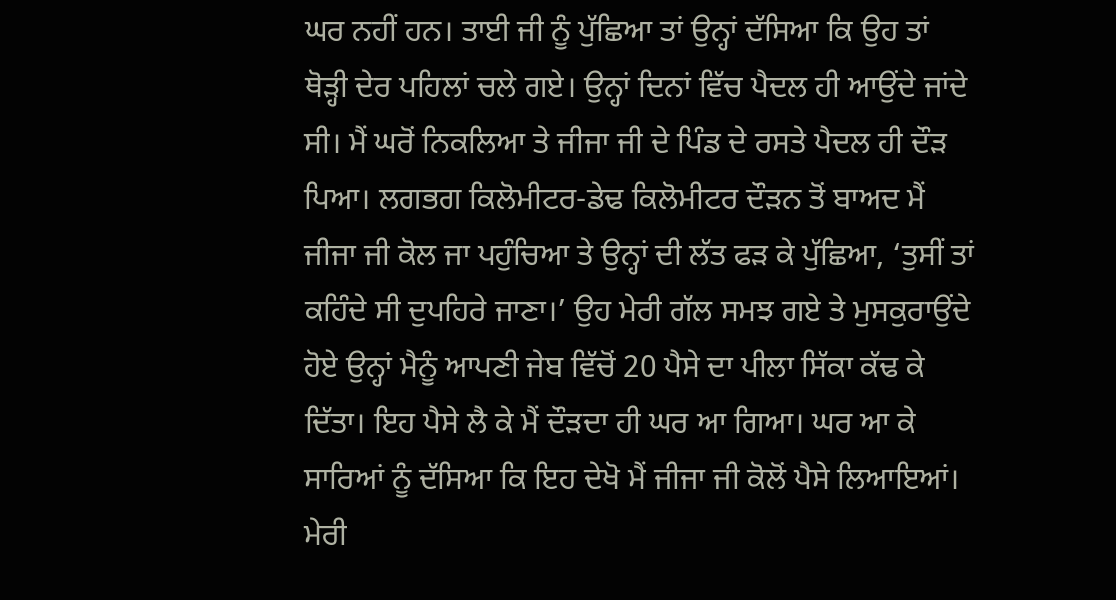ਘਰ ਨਹੀਂ ਹਨ। ਤਾਈ ਜੀ ਨੂੰ ਪੁੱਛਿਆ ਤਾਂ ਉਨ੍ਹਾਂ ਦੱਸਿਆ ਕਿ ਉਹ ਤਾਂ ਥੋੜ੍ਹੀ ਦੇਰ ਪਹਿਲਾਂ ਚਲੇ ਗਏ। ਉਨ੍ਹਾਂ ਦਿਨਾਂ ਵਿੱਚ ਪੈਦਲ ਹੀ ਆਉਂਦੇ ਜਾਂਦੇ ਸੀ। ਮੈਂ ਘਰੋਂ ਨਿਕਲਿਆ ਤੇ ਜੀਜਾ ਜੀ ਦੇ ਪਿੰਡ ਦੇ ਰਸਤੇ ਪੈਦਲ ਹੀ ਦੌੜ ਪਿਆ। ਲਗਭਗ ਕਿਲੋਮੀਟਰ-ਡੇਢ ਕਿਲੋਮੀਟਰ ਦੌੜਨ ਤੋਂ ਬਾਅਦ ਮੈਂ ਜੀਜਾ ਜੀ ਕੋਲ ਜਾ ਪਹੁੰਚਿਆ ਤੇ ਉਨ੍ਹਾਂ ਦੀ ਲੱਤ ਫੜ ਕੇ ਪੁੱਛਿਆ, ‘ਤੁਸੀਂ ਤਾਂ ਕਹਿੰਦੇ ਸੀ ਦੁਪਹਿਰੇ ਜਾਣਾ।’ ਉਹ ਮੇਰੀ ਗੱਲ ਸਮਝ ਗਏ ਤੇ ਮੁਸਕੁਰਾਉਂਦੇ ਹੋਏ ਉਨ੍ਹਾਂ ਮੈਨੂੰ ਆਪਣੀ ਜੇਬ ਵਿੱਚੋਂ 20 ਪੈਸੇ ਦਾ ਪੀਲਾ ਸਿੱਕਾ ਕੱਢ ਕੇ ਦਿੱਤਾ। ਇਹ ਪੈਸੇ ਲੈ ਕੇ ਮੈਂ ਦੌੜਦਾ ਹੀ ਘਰ ਆ ਗਿਆ। ਘਰ ਆ ਕੇ ਸਾਰਿਆਂ ਨੂੰ ਦੱਸਿਆ ਕਿ ਇਹ ਦੇਖੋ ਮੈਂ ਜੀਜਾ ਜੀ ਕੋਲੋਂ ਪੈਸੇ ਲਿਆਇਆਂ। ਮੇਰੀ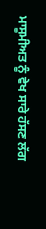ਮਾਸੂਮੀਅਤ ਨੂੰ ਵੇਖ ਸਾਰੇ ਹੱਸਣ ਲੱਗ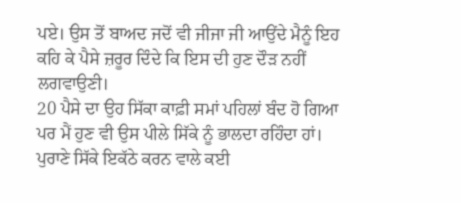ਪਏ। ਉਸ ਤੋਂ ਬਾਅਦ ਜਦੋਂ ਵੀ ਜੀਜਾ ਜੀ ਆਉਂਦੇ ਮੈਨੂੰ ਇਹ ਕਹਿ ਕੇ ਪੈਸੇ ਜ਼ਰੂਰ ਦਿੰਦੇ ਕਿ ਇਸ ਦੀ ਹੁਣ ਦੌੜ ਨਹੀਂ ਲਗਵਾਉਣੀ।
20 ਪੈਸੇ ਦਾ ਉਹ ਸਿੱਕਾ ਕਾਫ਼ੀ ਸਮਾਂ ਪਹਿਲਾਂ ਬੰਦ ਹੋ ਗਿਆ ਪਰ ਮੈਂ ਹੁਣ ਵੀ ਉਸ ਪੀਲੇ ਸਿੱਕੇ ਨੂੰ ਭਾਲਦਾ ਰਹਿੰਦਾ ਹਾਂ। ਪੁਰਾਣੇ ਸਿੱਕੇ ਇਕੱਠੇ ਕਰਨ ਵਾਲੇ ਕਈ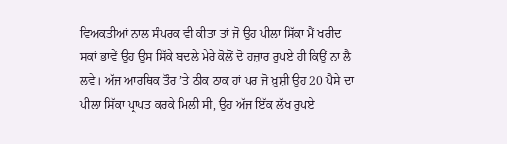ਵਿਅਕਤੀਆਂ ਨਾਲ ਸੰਪਰਕ ਵੀ ਕੀਤਾ ਤਾਂ ਜੋ ਉਹ ਪੀਲਾ ਸਿੱਕਾ ਮੈਂ ਖਰੀਦ ਸਕਾਂ ਭਾਵੇਂ ਉਹ ਉਸ ਸਿੱਕੇ ਬਦਲੇ ਮੇਰੇ ਕੋਲੋਂ ਦੋ ਹਜ਼ਾਰ ਰੁਪਏ ਹੀ ਕਿਉਂ ਨਾ ਲੈ ਲਵੇ। ਅੱਜ ਆਰਥਿਕ ਤੌਰ ’ਤੇ ਠੀਕ ਠਾਕ ਹਾਂ ਪਰ ਜੋ ਖ਼ੁਸ਼ੀ ਉਹ 20 ਪੈਸੇ ਦਾ ਪੀਲਾ ਸਿੱਕਾ ਪ੍ਰਾਪਤ ਕਰਕੇ ਮਿਲੀ ਸੀ, ਉਹ ਅੱਜ ਇੱਕ ਲੱਖ ਰੁਪਏ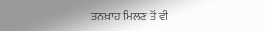ਤਨਖ਼ਾਹ ਮਿਲਣ ਤੋਂ ਵੀ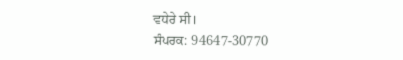ਵਧੇਰੇ ਸੀ।
ਸੰਪਰਕ: 94647-30770